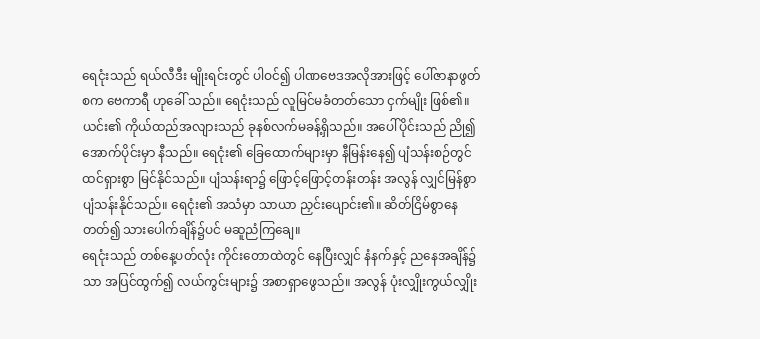ရေငုံးသည် ရယ်လီဒီး မျိုးရင်းတွင် ပါဝင်၍ ပါဏဗေဒအလိုအားဖြင့် ပေါ်ဇာနာဖွတ်စက ဗေကာရီ ဟုခေါ် သည်။ ရေငုံးသည် လူမြင်မခံတတ်သော ငှက်မျိုး ဖြစ်၏။ယင်း၏ ကိုယ်ထည်အလျားသည် ခုနစ်လက်မခန့်ရှိသည်။ အပေါ်ပိုင်းသည် ညို၍ အောက်ပိုင်းမှာ နီသည်။ ရေငုံး၏ ခြေထောက်များမှာ နီမြန်းနေ၍ ပျံသန်းစဉ်တွင် ထင်ရှားစွာ မြင်နိုင်သည်။ ပျံသန်းရာ၌ ဖြောင့်ဖြောင့်တန်းတန်း အလွန် လျှင်မြန်စွာ ပျံသန်းနိုင်သည်။ ရေငုံး၏ အသံမှာ သာယာ ညှင်းပျောင်း၏။ ဆိတ်ငြိမ်စွာနေတတ်၍ သားပေါက်ချိန်၌ပင် မဆူညံကြချေ။
ရေငုံးသည် တစ်နေ့ပတ်လုံး ကိုင်းတောထဲတွင် နေပြီးလျှင် နံနက်နှင့် ညနေအချိန်၌သာ အပြင်ထွက်၍ လယ်ကွင်းများ၌ အစာရှာဖွေသည်။ အလွန် ပုံးလျှိုးကွယ်လျှိုး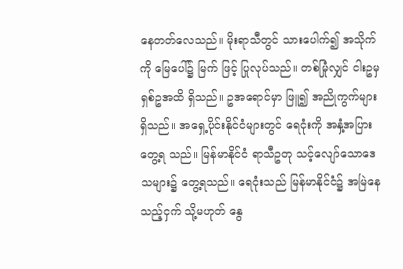နေတတ်လေသည်။ မိုးရာသီတွင် သားပေါက်၍ အသိုက်ကို မြေပေါ်၌ မြက် ဖြင့် ပြုလုပ်သည်။ တစ်မြုံလျှင် ငါးဥမှ ရှစ်ဥအထိ ရှိသည်။ ဥအရောင်မှာ ဖြူ၍ အညိုကွက်များ ရှိသည်။ အရှေ့ပိုင်းနိုင်ငံများတွင် ရေငုံးကို အနှံ့အပြား တွေ့ရ သည်။ မြန်မာနိုင်ငံ ရာသီဥတု သင့်လျော်သောဒေသများ၌ တွေ့ရသည်။ ရေငုံးသည် မြန်မာနိုင်ငံ၌ အမြဲနေသည့်ငှက် သို့မဟုတ် နွေ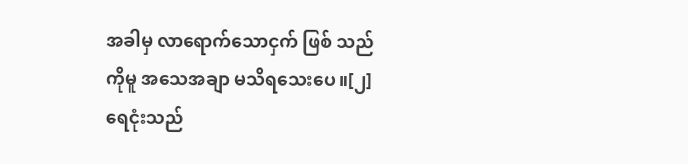အခါမှ လာရောက်သောငှက် ဖြစ် သည်ကိုမူ အသေအချာ မသိရသေးပေ။[၂]
ရေငုံးသည်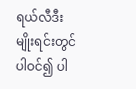ရယ်လီဒီး မျိုးရင်းတွင် ပါဝင်၍ ပါ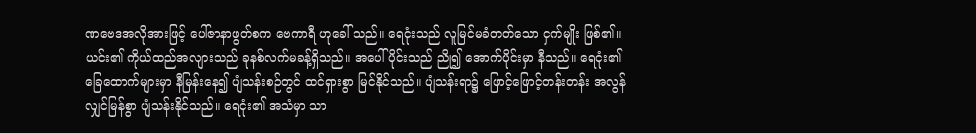ဏဗေဒအလိုအားဖြင့် ပေါ်ဇာနာဖွတ်စက ဗေကာရီ ဟုခေါ် သည်။ ရေငုံးသည် လူမြင်မခံတတ်သော ငှက်မျိုး ဖြစ်၏။ယင်း၏ ကိုယ်ထည်အလျားသည် ခုနစ်လက်မခန့်ရှိသည်။ အပေါ်ပိုင်းသည် ညို၍ အောက်ပိုင်းမှာ နီသည်။ ရေငုံး၏ ခြေထောက်များမှာ နီမြန်းနေ၍ ပျံသန်းစဉ်တွင် ထင်ရှားစွာ မြင်နိုင်သည်။ ပျံသန်းရာ၌ ဖြောင့်ဖြောင့်တန်းတန်း အလွန် လျှင်မြန်စွာ ပျံသန်းနိုင်သည်။ ရေငုံး၏ အသံမှာ သာ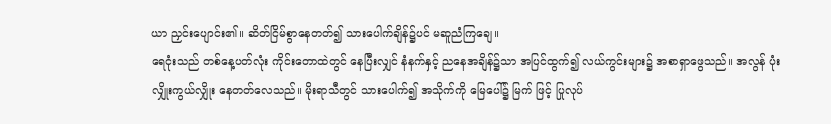ယာ ညှင်းပျောင်း၏။ ဆိတ်ငြိမ်စွာနေတတ်၍ သားပေါက်ချိန်၌ပင် မဆူညံကြချေ။
ရေငုံးသည် တစ်နေ့ပတ်လုံး ကိုင်းတောထဲတွင် နေပြီးလျှင် နံနက်နှင့် ညနေအချိန်၌သာ အပြင်ထွက်၍ လယ်ကွင်းများ၌ အစာရှာဖွေသည်။ အလွန် ပုံးလျှိုးကွယ်လျှိုး နေတတ်လေသည်။ မိုးရာသီတွင် သားပေါက်၍ အသိုက်ကို မြေပေါ်၌ မြက် ဖြင့် ပြုလုပ်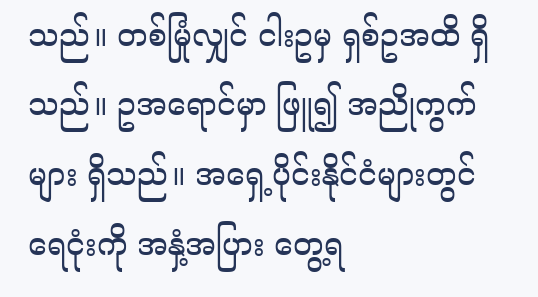သည်။ တစ်မြုံလျှင် ငါးဥမှ ရှစ်ဥအထိ ရှိသည်။ ဥအရောင်မှာ ဖြူ၍ အညိုကွက်များ ရှိသည်။ အရှေ့ပိုင်းနိုင်ငံများတွင် ရေငုံးကို အနှံ့အပြား တွေ့ရ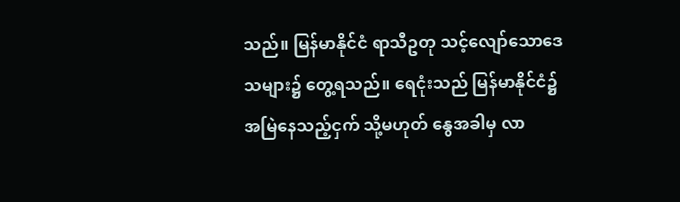သည်။ မြန်မာနိုင်ငံ ရာသီဥတု သင့်လျော်သောဒေသများ၌ တွေ့ရသည်။ ရေငုံးသည် မြန်မာနိုင်ငံ၌ အမြဲနေသည့်ငှက် သို့မဟုတ် နွေအခါမှ လာ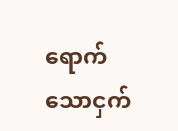ရောက်သောငှက်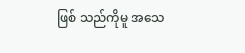ဖြစ် သည်ကိုမူ အသေ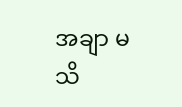အချာ မသိ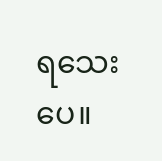ရသေးပေ။